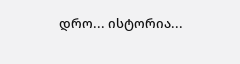დრო... ისტორია...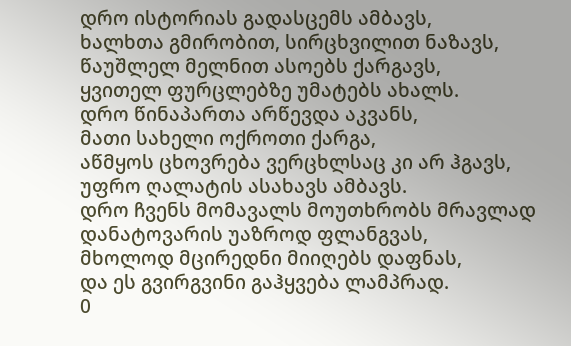დრო ისტორიას გადასცემს ამბავს,
ხალხთა გმირობით, სირცხვილით ნაზავს,
წაუშლელ მელნით ასოებს ქარგავს,
ყვითელ ფურცლებზე უმატებს ახალს.
დრო წინაპართა არწევდა აკვანს,
მათი სახელი ოქროთი ქარგა,
აწმყოს ცხოვრება ვერცხლსაც კი არ ჰგავს,
უფრო ღალატის ასახავს ამბავს.
დრო ჩვენს მომავალს მოუთხრობს მრავლად
დანატოვარის უაზროდ ფლანგვას,
მხოლოდ მცირედნი მიიღებს დაფნას,
და ეს გვირგვინი გაჰყვება ლამპრად.
0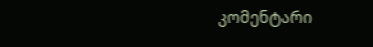კომენტარი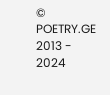© POETRY.GE 2013 - 2024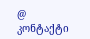@ კონტაქტი